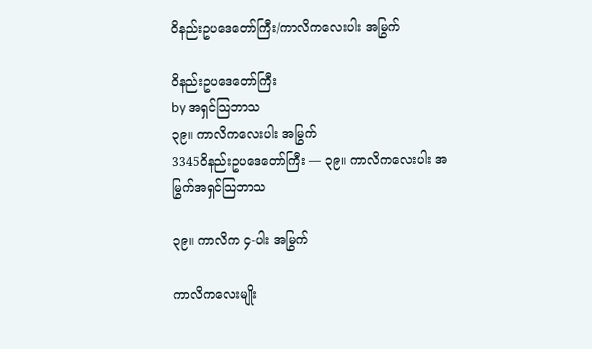ဝိနည်းဥပဒေတော်ကြီး/ကာလိကလေးပါး အမြွက်

ဝိနည်းဥပဒေတော်ကြီး
by အရှင်သြဘာသ
၃၉။ ကာလိကလေးပါး အမြွက်
3345ဝိနည်းဥပဒေတော်ကြီး — ၃၉။ ကာလိကလေးပါး အမြွက်အရှင်သြဘာသ

၃၉။ ကာလိက ၄-ပါး အမြွက်

ကာလိကလေးမျိုး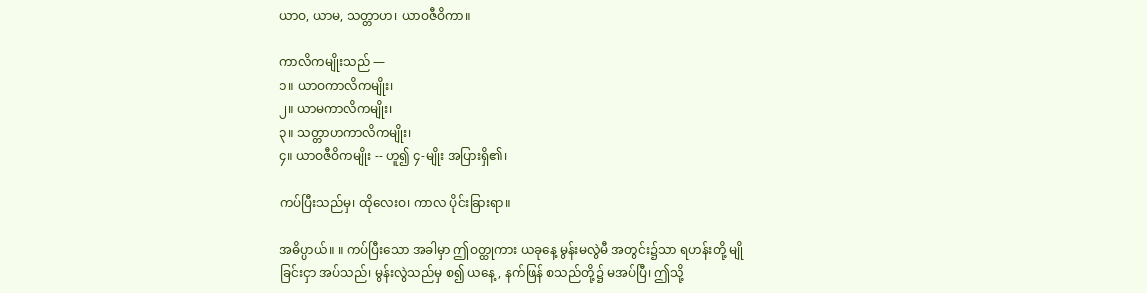ယာဝ, ယာမ, သတ္တာဟ၊ ယာဝဇီဝိကာ။

ကာလိကမျိုးသည် —
၁။ ယာဝကာလိကမျိုး၊
၂။ ယာမကာလိကမျိုး၊
၃။ သတ္တာဟကာလိကမျိုး၊
၄။ ယာဝဇီဝိကမျိုး -- ဟူ၍ ၄-မျိုး အပြားရှိ၏၊

ကပ်ပြီးသည်မှ၊ ထိုလေးဝ၊ ကာလ ပိုင်းခြားရာ။

အဓိပ္ပာယ်။ ။ ကပ်ပြီးသော အခါမှာ ဤဝတ္ထုကား ယခုနေ့ မွန်းမလွဲမီ အတွင်း၌သာ ရဟန်းတို့ မျိုခြင်းငှာ အပ်သည်၊ မွန်းလွဲသည်မှ စ၍ ယနေ့, နက်ဖြန် စသည်တို့၌ မအပ်ပြီ၊ ဤသို့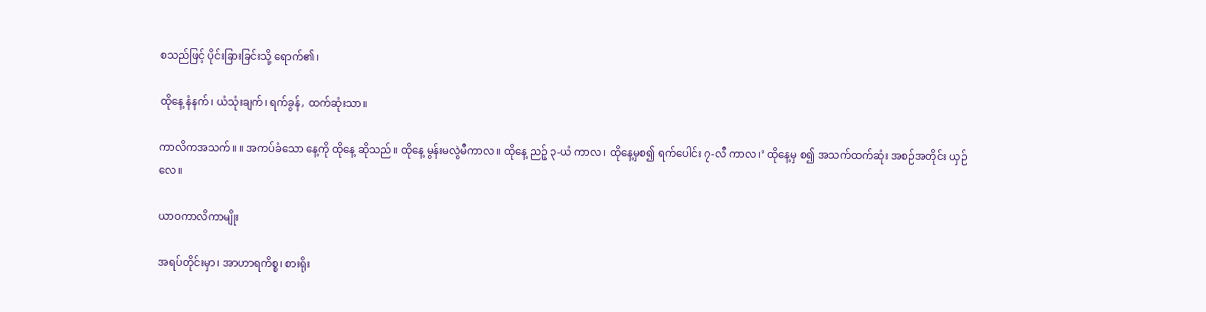စသည်ဖြင့် ပိုင်းခြားခြင်းသို့ ရောက်၏၊

ထိုနေ့ နံနက်၊ ယံသုံးချက်၊ ရက်ခွန်, ထက်ဆုံးသာ။

ကာလိကအသက်။ ။ အကပ်ခံသော နေ့ကို ထိုနေ့ ဆိုသည်။ ထိုနေ့ မွန်းမလွဲမီကာလ။ ထိုနေ့ ညဉ့် ၃-ယံ ကာလ၊ ထိုနေ့မှစ၍ ရက်ပေါင်း ၇-လီ ကာလ၊’ ထိုနေ့မှ စ၍ အသက်ထက်ဆုံး အစဉ်အတိုင်း ယှဉ်လေ။

ယာဝကာလိကာမျိုး

အရပ်တိုင်းမှာ၊ အာဟာရကိစ္စ၊ စားရိုး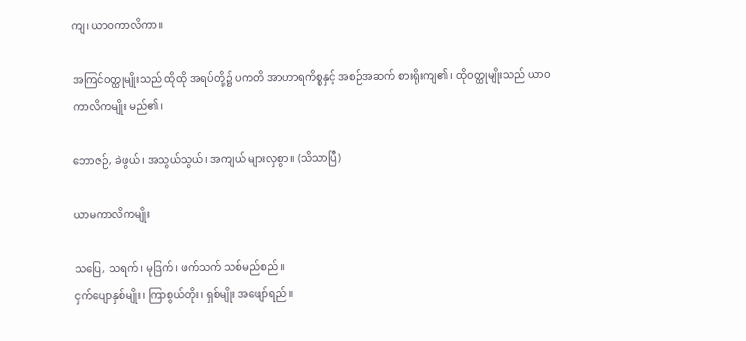ကျ၊ ယာဝကာလိကာ။

အကြင်ဝတ္ထုမျိုးသည် ထိုထို အရပ်တို့၌ ပကတိ အာဟာရကိစ္စနှင့် အစဉ်အဆက် စားရိုးကျ၏၊ ထိုဝတ္ထုမျိုးသည် ယာဝကာလိကမျိုး မည်၏၊

ဘောဇဉ်, ခဲဖွယ်၊ အသွယ်သွယ်၊ အကျယ် များလှစွာ။ (သိသာပြီ)

ယာမကာလိကမျိုး

သပြေ, သရက်၊ မုဒြက်၊ ဖက်သက် သစ်မည်စည်။
ငှက်ပျောနှစ်မျိုး၊ ကြာစွယ်တိုး၊ ရှစ်မျိုး အဖျော်ရည်။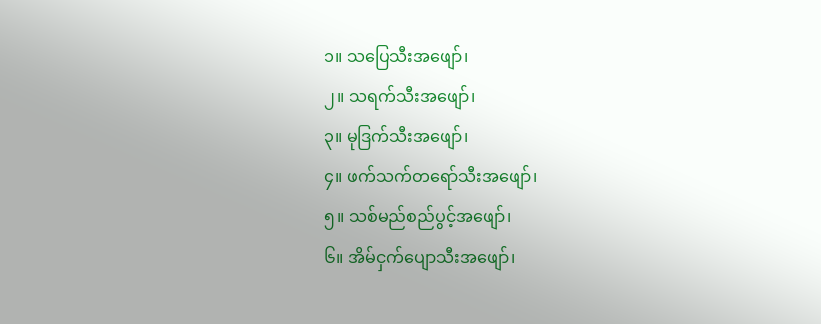၁။ သပြေသီးအဖျော်၊
၂။ သရက်သီးအဖျော်၊
၃။ မုဒြက်သီးအဖျော်၊
၄။ ဖက်သက်တရော်သီးအဖျော်၊
၅။ သစ်မည်စည်ပွင့်အဖျော်၊
၆။ အိမ်ငှက်ပျောသီးအဖျော်၊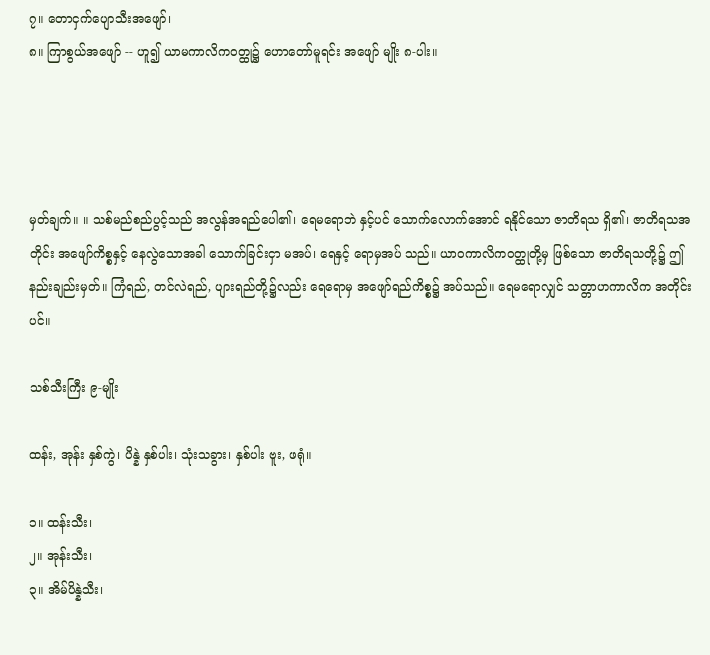၇။ တောငှက်ပျောသီးအဖျော်၊
၈။ ကြာစွယ်အဖျော် -- ဟူ၍ ယာမကာလိကဝတ္ထု၌ ဟောတော်မူရင်း အဖျော် မျိုး ၈-ပါး။




မှတ်ချက်။ ။ သစ်မည်စည်ပွင့်သည် အလွန်အရည်ပေါ၏၊ ရေမရောဘဲ နှင့်ပင် သောက်လောက်အောင် ရနိုင်သော ဇာတိရသ ရှိ၏၊ ဇာတိရသအတိုင်း အဖျော်ကိစ္စနှင့် နေလွဲသောအခါ သောက်ခြင်းငှာ မအပ်၊ ရေနှင့် ရောမှအပ် သည်။ ယာဝကာလိကဝတ္ထုတို့မှ ဖြစ်သော ဇာတိရသတို့၌ ဤနည်းချည်းမှတ်။ ကြံရည်, တင်လဲရည်, ပျားရည်တို့၌လည်း ရေရောမှ အဖျော်ရည်ကိစ္စ၌ အပ်သည်။ ရေမရောလျှင် သတ္တာဟကာလိက အတိုင်းပင်။

သစ်သီးကြီး ၉-မျိုး

ထန်း, အုန်း နှစ်ကွဲ၊ ပိန္နဲ နှစ်ပါး၊ သုံးသခွား၊ နှစ်ပါး ဗူး, ဖရုံ။

၁။ ထန်းသီး၊
၂။ အုန်းသီး၊
၃။ အိမ်ပိန္နဲသီး၊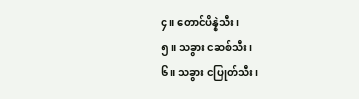၄။ တောင်ပိန္နဲသီး၊
၅။ သခွား ငဆစ်သီး၊
၆။ သခွား ငပြုတ်သီး၊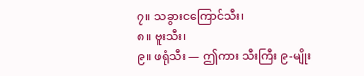၇။ သခွားငကြောင်သီး၊
၈။ ဗူးသီး၊
၉။ ဖရုံသီး — ဤကား သီးကြီး ၉-မျိုး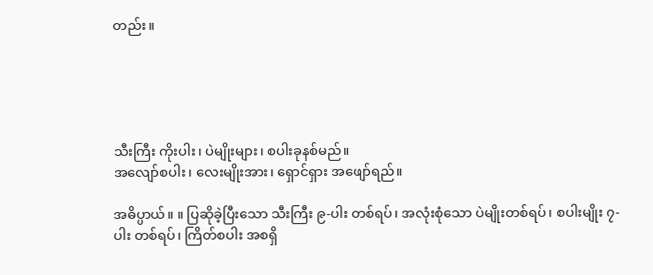တည်း။





သီးကြီး ကိုးပါး၊ ပဲမျိုးများ၊ စပါးခုနစ်မည်။
အလျော်စပါး၊ လေးမျိုးအား၊ ရှောင်ရှား အဖျော်ရည်။

အဓိပ္ပာယ်။ ။ ပြဆိုခဲ့ပြီးသော သီးကြီး ၉-ပါး တစ်ရပ်၊ အလုံးစုံသော ပဲမျိုးတစ်ရပ်၊ စပါးမျိုး ၇-ပါး တစ်ရပ်၊ ကြိတ်စပါး အစရှိ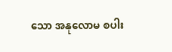သော အနုလောမ စပါး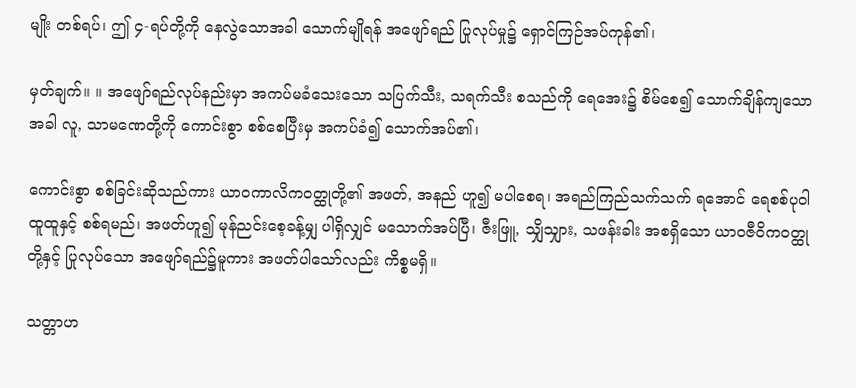မျိုး တစ်ရပ်၊ ဤ ၄-ရပ်တို့ကို နေလွဲသောအခါ သောက်မျိုရန် အဖျော်ရည် ပြုလုပ်မှု၌ ရှောင်ကြဉ်အပ်ကုန်၏၊

မှတ်ချက်။ ။ အဖျော်ရည်လုပ်နည်းမှာ အကပ်မခံသေးသော သပြက်သီး, သရက်သီး စသည်ကို ရေအေး၌ စိမ်စေ၍ သောက်ချိန်ကျသောအခါ လူ, သာမဏေတို့ကို ကောင်းစွာ စစ်စေပြီးမှ အကပ်ခံ၍ သောက်အပ်၏၊

ကောင်းစွာ စစ်ခြင်းဆိုသည်ကား ယာဝကာလိကဝတ္ထုတို့၏ အဖတ်, အနည် ဟူ၍ မပါစေရ၊ အရည်ကြည်သက်သက် ရအောင် ရေစစ်ပုဝါထူထူနှင့် စစ်ရမည်၊ အဖတ်ဟူ၍ မုန်ညင်းစေ့ခန့်မျှ ပါရှိလျှင် မသောက်အပ်ပြီ၊ ဇီးဖြူ, သျှိသျှား, သဖန်းခါး အစရှိသော ယာဝဇီဝိကဝတ္ထုတို့နှင့် ပြုလုပ်သော အဖျော်ရည်၌မူကား အဖတ်ပါသော်လည်း ကိစ္စမရှိ။

သတ္တာဟ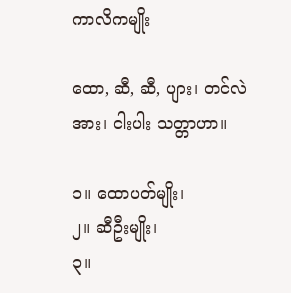ကာလိကမျိုး

ထော, ဆီ, ဆီ, ပျား၊ တင်လဲအား၊ ငါးပါး သတ္တာဟာ။

၁။ ထောပတ်မျိုး၊
၂။ ဆီဦးမျိုး၊
၃။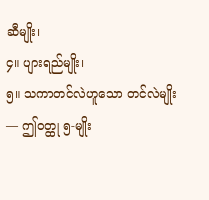ဆီမျိုး၊
၄။ ပျားရည်မျိုး၊
၅။ သကာတင်လဲဟူသော တင်လဲမျိုး — ဤဝတ္ထု ၅-မျိုး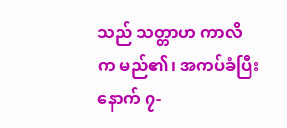သည် သတ္တာဟ ကာလိက မည်၏၊ အကပ်ခံပြီးနောက် ၇-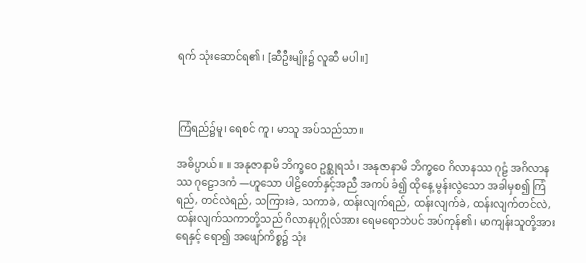ရက် သုံးဆောင်ရ၏၊ [ဆီဦးမျိုး၌ လူဆီ မပါ။]



ကြံရည်၌မူ၊ ရေစင် ကူ၊ မာသူ အပ်သည်သာ။

အဓိပ္ပာယ်။ ။ အနုဇာနာမိ ဘိက္ခဝေ ဥစ္ဆုရသံ၊ အနုဇာနာမိ ဘိက္ခဝေ ဂိလာနဿ ဂုဠံ အဂိလာနဿ ဂုဠောဒကံ —ဟူသော ပါဠိတော်နှင့်အညီ အကပ် ခံ၍ ထိုနေ့ မွန်းလွဲသော အခါမှစ၍ ကြံရည်, တင်လဲရည်, သကြားခဲ, သကာခဲ, ထန်းလျက်ရည်, ထန်းလျက်ခဲ, ထန်းလျက်တင်လဲ, ထန်းလျက်သကာတို့သည် ဂိလာနပုဂ္ဂိုလ်အား ရေမရောဘဲပင် အပ်ကုန်၏၊ မာကျန်းသူတို့အား ရေနှင့် ရော၍ အဖျော်ကိစ္စ၌ သုံး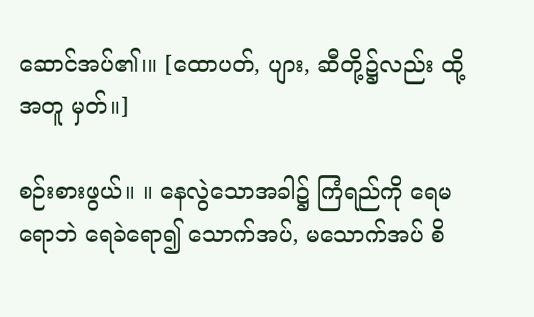ဆောင်အပ်၏၊။ [ထောပတ်, ပျား, ဆီတို့၌လည်း ထို့အတူ မှတ်။]

စဉ်းစားဖွယ်။ ။ နေလွဲသောအခါ၌ ကြံရည်ကို ရေမရောဘဲ ရေခဲရော၍ သောက်အပ်, မသောက်အပ် စိ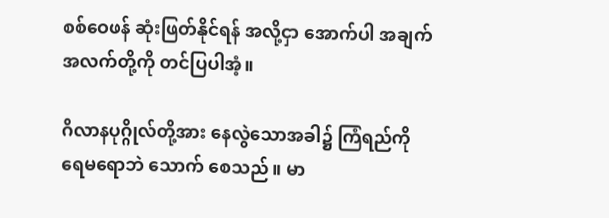စစ်ဝေဖန် ဆုံးဖြတ်နိုင်ရန် အလို့ငှာ အောက်ပါ အချက်အလက်တို့ကို တင်ပြပါအံ့။

ဂိလာနပုဂ္ဂိုလ်တို့အား နေလွဲသောအခါ၌ ကြံရည်ကို ရေမရောဘဲ သောက် စေသည်။ မာ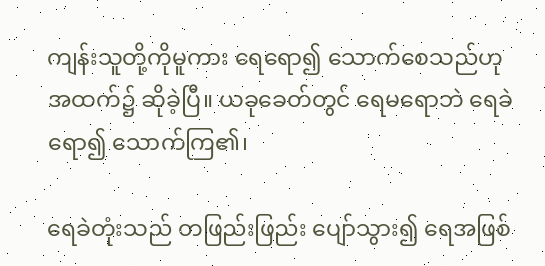ကျန်းသူတို့ကိုမူကား ရေရော၍ သောက်စေသည်ဟု အထက်၌ ဆိုခဲ့ပြီ။ ယခုခေတ်တွင် ရေမရောဘဲ ရေခဲရော၍ သောက်ကြ၏၊

ရေခဲတုံးသည် တဖြည်းဖြည်း ပျော်သွား၍ ရေအဖြစ်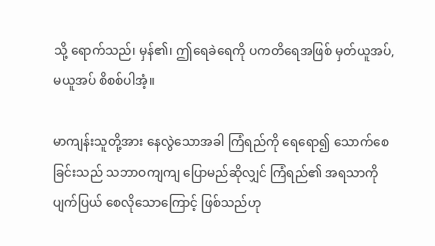သို့ ရောက်သည်၊ မှန်၏၊ ဤရေခဲရေကို ပကတိရေအဖြစ် မှတ်ယူအပ်, မယူအပ် စိစစ်ပါအံ့။

မာကျန်းသူတို့အား နေလွဲသောအခါ ကြံရည်ကို ရေရော၍ သောက်စေ ခြင်းသည် သဘာဝကျကျ ပြောမည်ဆိုလျှင် ကြံရည်၏ အရသာကို ပျက်ပြယ် စေလိုသောကြောင့် ဖြစ်သည်ဟု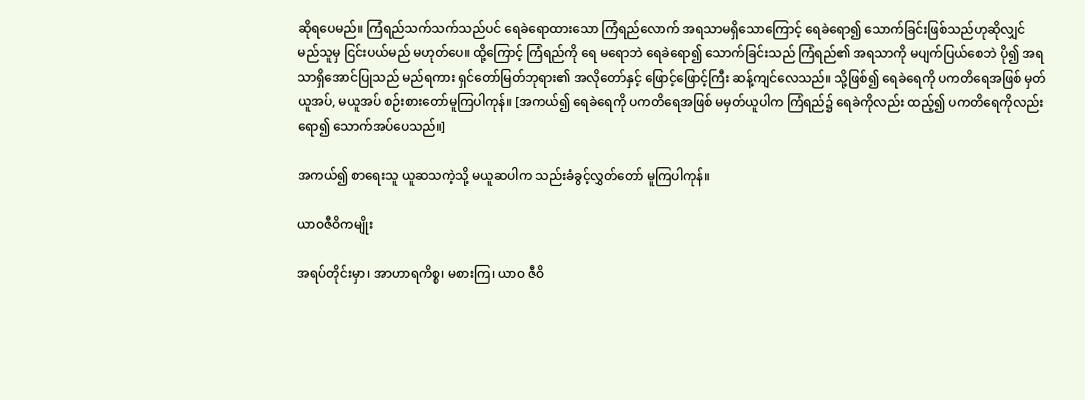ဆိုရပေမည်။ ကြံရည်သက်သက်သည်ပင် ရေခဲရောထားသော ကြံရည်လောက် အရသာမရှိသောကြောင့် ရေခဲရော၍ သောက်ခြင်းဖြစ်သည်ဟုဆိုလျှင် မည်သူမှ ငြင်းပယ်မည် မဟုတ်ပေ။ ထို့ကြောင့် ကြံရည်ကို ရေ မရောဘဲ ရေခဲရော၍ သောက်ခြင်းသည် ကြံရည်၏ အရသာကို မပျက်ပြယ်စေဘဲ ပို၍ အရသာရှိအောင်ပြုသည် မည်ရကား ရှင်တော်မြတ်ဘုရား၏ အလိုတော်နှင့် ဖြောင့်ဖြောင့်ကြီး ဆန့်ကျင်လေသည်။ သို့ဖြစ်၍ ရေခဲရေကို ပကတိရေအဖြစ် မှတ်ယူအပ်, မယူအပ် စဉ်းစားတော်မူကြပါကုန်။ [အကယ်၍ ရေခဲရေကို ပကတိရေအဖြစ် မမှတ်ယူပါက ကြံရည်၌ ရေခဲကိုလည်း ထည့်၍ ပကတိရေကိုလည်း ရော၍ သောက်အပ်ပေသည်။]

အကယ်၍ စာရေးသူ ယူဆသကဲ့သို့ မယူဆပါက သည်းခံခွင့်လွှတ်တော် မူကြပါကုန်။

ယာဝဇီဝိကမျိုး

အရပ်တိုင်းမှာ၊ အာဟာရကိစ္စ၊ မစားကြ၊ ယာဝ ဇီဝိ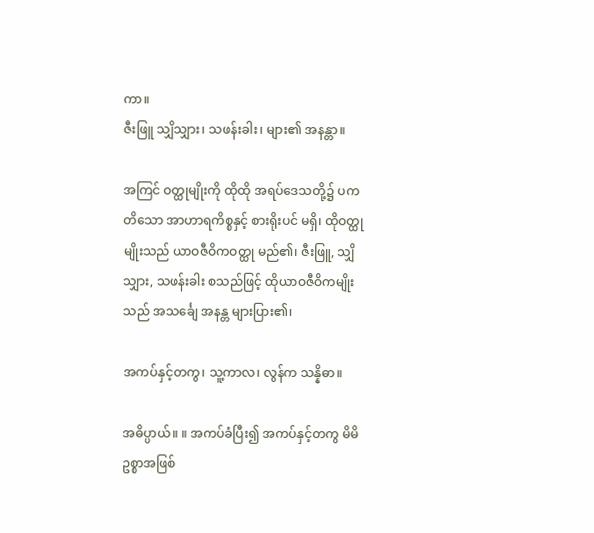ကာ။
ဇီးဖြူ သျှိသျှား၊ သဖန်းခါး၊ များ၏ အနန္တာ။

အကြင် ဝတ္ထုမျိုးကို ထိုထို အရပ်ဒေသတို့၌ ပကတိသော အာဟာရကိစ္စနှင့် စားရိုးပင် မရှိ၊ ထိုဝတ္ထုမျိုးသည် ယာဝဇီဝိကဝတ္ထု မည်၏၊ ဇီးဖြူ, သျှိသျှား, သဖန်းခါး စသည်ဖြင့် ထိုယာဝဇီဝိကမျိုးသည် အသင်္ချေ အနန္တ များပြား၏၊

အကပ်နှင့်တကွ၊ သူ့ကာလ၊ လွန်က သန္နိဓာ။

အဓိပ္ပာယ်။ ။ အကပ်ခံပြီး၍ အကပ်နှင့်တကွ မိမိဥစ္စာအဖြစ်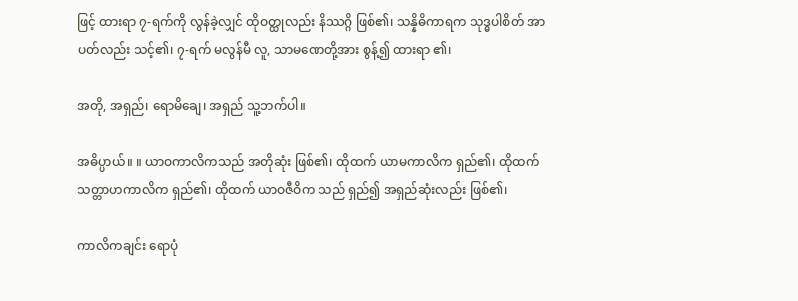ဖြင့် ထားရာ ၇-ရက်ကို လွန်ခဲ့လျှင် ထိုဝတ္ထုလည်း နိဿဂ္ဂိ ဖြစ်၏၊ သန္နိဓိကာရက သုဒ္ဓပါစိတ် အာပတ်လည်း သင့်၏၊ ၇-ရက် မလွန်မီ လူ, သာမဏေတို့အား စွန့်၍ ထားရာ ၏၊

အတို, အရှည်၊ ရောမိချေ၊ အရှည် သူ့ဘက်ပါ။

အဓိပ္ပာယ်။ ။ ယာဝကာလိကသည် အတိုဆုံး ဖြစ်၏၊ ထိုထက် ယာမကာလိက ရှည်၏၊ ထိုထက် သတ္တာဟကာလိက ရှည်၏၊ ထိုထက် ယာဝဇီဝိက သည် ရှည်၍ အရှည်ဆုံးလည်း ဖြစ်၏၊

ကာလိကချင်း ရောပုံ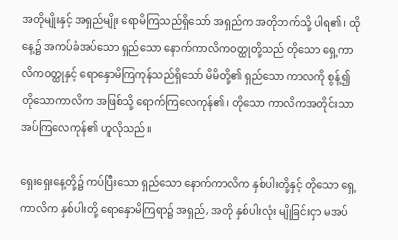အတိုမျိုးနှင့် အရှည်မျိုး ရောမိကြသည်ရှိသော် အရှည်က အတိုဘက်သို့ ပါရ၏၊ ထိုနေ့၌ အကပ်ခံအပ်သော ရှည်သော နောက်ကာလိကဝတ္ထုတို့သည် တိုသော ရှေ့ကာလိကဝတ္ထုနှင့် ရောနှောမိကြကုန်သည်ရှိသော် မိမိတို့၏ ရှည်သော ကာလကို စွန့်၍ တိုသောကာလိက အဖြစ်သို့ ရောက်ကြလေကုန်၏၊ တိုသော ကာလိကအတိုင်းသာ အပ်ကြလေကုန်၏ ဟူလိုသည်။

ရှေးရှေးနေ့တို့၌ ကပ်ပြီးသော ရှည်သော နောက်ကာလိက နှစ်ပါးတို့နှင့် တိုသော ရှေ့ကာလိက နှစ်ပါးတို့ ရောနှောမိကြရာ၌ အရှည်, အတို နှစ်ပါးလုံး မျိုခြင်းငှာ မအပ်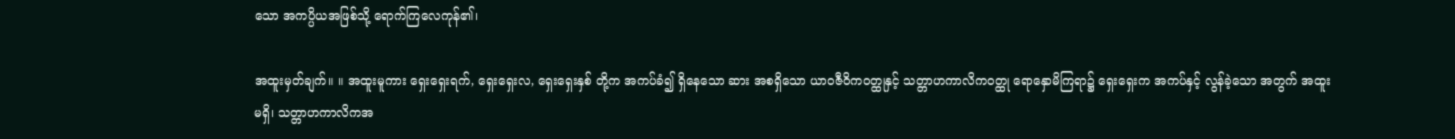သော အကပ္ပိယအဖြစ်သို့ ရောက်ကြလေကုန်၏၊

အထူးမှတ်ချက်။ ။ အထူးမူကား ရှေးရှေးရက်, ရှေးရှေးလ, ရှေးရှေးနှစ် တို့က အကပ်ခံ၍ ရှိနေသော ဆား အစရှိသော ယာဝဇီဝိကဝတ္ထုနှင့် သတ္တာဟကာလိကဝတ္ထု ရောနှောမိကြရာ၌ ရှေးရှေးက အကပ်နှင့် လွန်ခဲ့သော အတွက် အထူးမရှိ၊ သတ္တာဟကာလိကအ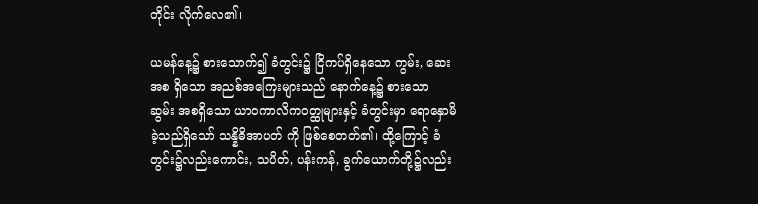တိုင်း လိုက်လေ၏၊

ယမန်နေ့၌ စားသောက်၍ ခံတွင်း၌ ငြိကပ်ရှိနေသော ကွမ်း, ဆေး အစ ရှိသော အညစ်အကြေးများသည် နောက်နေ့၌ စားသော ဆွမ်း အစရှိသော ယာဝကာလိကဝတ္ထုများနှင့် ခံတွင်းမှာ ရောနှောမိခဲ့သည်ရှိသော် သန္နိဓိအာပတ် ကို ဖြစ်စေတတ်၏၊ ထို့ကြောင့် ခံတွင်း၌လည်းကောင်း, သပိတ်, ပန်းကန်, ခွက်ယောက်တို့၌လည်း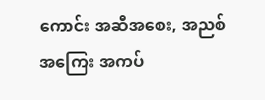ကောင်း အဆီအစေး, အညစ်အကြေး အကပ်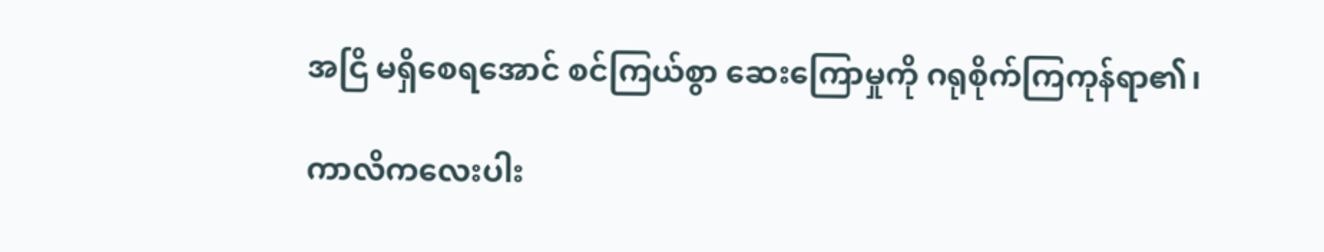အငြိ မရှိစေရအောင် စင်ကြယ်စွာ ဆေးကြောမှုကို ဂရုစိုက်ကြကုန်ရာ၏၊

ကာလိကလေးပါး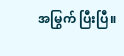အမြွက် ပြီးပြီ။